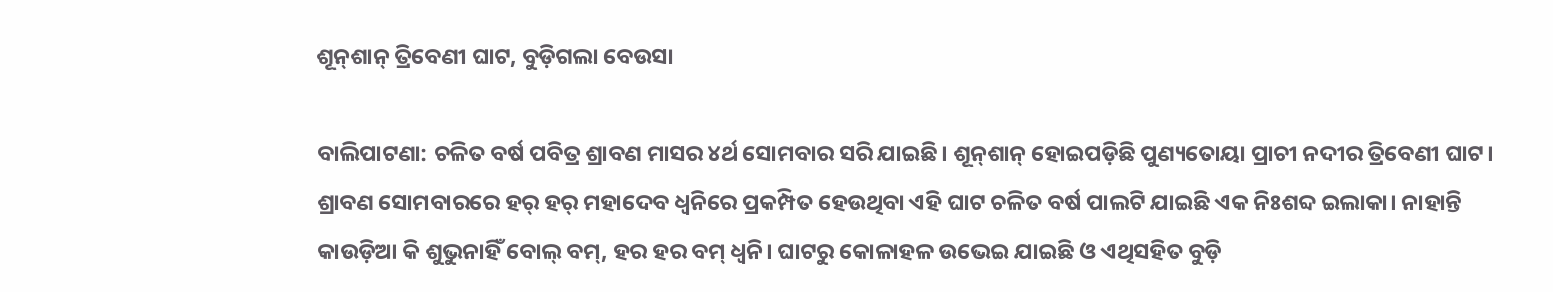ଶୂନ୍‌ଶାନ୍‌ ତ୍ରିବେଣୀ ଘାଟ, ବୁଡ଼ିଗଲା ବେଉସା

ବାଲିପାଟଣା: ଚଳିତ ବର୍ଷ ପବିତ୍ର ଶ୍ରାବଣ ମାସର ୪ର୍ଥ ସୋମବାର ସରି ଯାଇଛି। ଶୂନ୍‌ଶାନ୍‌ ହୋଇପଡ଼ିଛି ପୁଣ୍ୟତୋୟା ପ୍ରାଚୀ ନଦୀର ତ୍ରିବେଣୀ ଘାଟ। ଶ୍ରାବଣ ସୋମବାରରେ ହର୍‌ ହର୍‌ ମହାଦେବ ଧ୍ବନିରେ ପ୍ରକମ୍ପିତ ହେଉଥିବା ଏହି ଘାଟ ଚଳିତ ବର୍ଷ ପାଲଟି ଯାଇଛି ଏକ ନିଃଶବ୍ଦ ଇଲାକା। ନାହାନ୍ତି କାଉଡ଼ିଆ କି ଶୁଭୁନାହିଁ ବୋଲ୍ ବମ୍, ହର ହର ବମ୍‌ ଧ୍ବନି। ଘାଟରୁ କୋଳାହଳ ଉଭେଇ ଯାଇଛି ଓ ଏଥିସହିତ ବୁଡ଼ି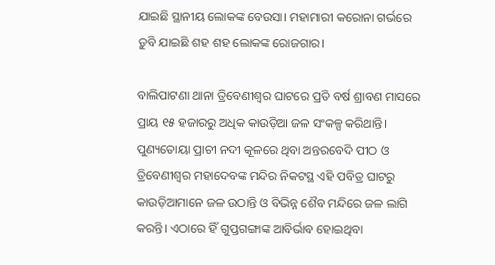ଯାଇଛି ସ୍ଥାନୀୟ ଲୋକଙ୍କ ବେଉସା। ମହାମାରୀ କରୋନା ଗର୍ଭରେ ଡ଼ୁବି ଯାଇଛି ଶହ ଶହ ଲୋକଙ୍କ ରୋଜଗାର।

ବାଲିପାଟଣା ଥାନା ତ୍ରିବେଣୀଶ୍ୱର ଘାଟରେ ପ୍ରତି ବର୍ଷ ଶ୍ରାବଣ ମାସରେ ପ୍ରାୟ ୧୫ ହଜାରରୁ ଅଧିକ କାଉଡ଼ିଆ ଜଳ ସଂକଳ୍ପ କରିଥାନ୍ତି। ପୁଣ୍ୟତୋୟା ପ୍ରାଚୀ ନଦୀ କୂଳରେ ଥିବା ଅନ୍ତରବେଦି ପୀଠ ଓ ତ୍ରିବେଣୀଶ୍ୱର ମହାଦେବଙ୍କ ମନ୍ଦିର ନିକଟସ୍ଥ ଏହି ପବିତ୍ର ଘାଟରୁ କାଉଡ଼ିଆମାନେ ଜଳ ଉଠାନ୍ତି ଓ ବିଭିନ୍ନ ଶୈବ ମନ୍ଦିରେ ଜଳ ଲାଗି କରନ୍ତି। ଏଠାରେ ହିଁ ଗୁପ୍ତଗଙ୍ଗାଙ୍କ ଆବିର୍ଭାବ ହୋଇଥିବା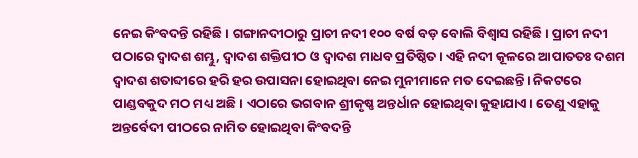ନେଇ କିଂବଦନ୍ତି ରହିଛି। ଗଙ୍ଗାନଦୀଠାରୁ ପ୍ରାଚୀ ନଦୀ ୧୦୦ ବର୍ଷ ବଡ଼ ବୋଲି ବିଶ୍ବାସ ରହିଛି। ପ୍ରାଚୀ ନଦୀ ପଠାରେ ଦ୍ୱାଦଶ ଶମ୍ଭୁ, ଦ୍ୱାଦଶ ଶକ୍ତିପୀଠ ଓ ଦ୍ୱାଦଶ ମାଧବ ପ୍ରତିଷ୍ଠିତ। ଏହି ନଦୀ କୂଳରେ ଆପାତତଃ ଦଶମ ଦ୍ୱାଦଶ ଶତାବ୍ଦୀରେ ହରି ହର ଉପାସନା ହୋଇଥିବା ନେଇ ମୁନୀମାନେ ମତ ଦେଇଛନ୍ତି। ନିକଟରେ ପାଣ୍ଡବକୁଦ ମଠ ମଧ୍ୟ ଅଛି। ଏଠାରେ ଭଗବାନ ଶ୍ରୀକୃଷ୍ଣ ଅନ୍ତର୍ଧାନ ହୋଇଥିବା କୁହାଯାଏ। ତେଣୁ ଏହାକୁ ଅନ୍ତର୍ବେଦୀ ପୀଠରେ ନାମିତ ହୋଇଥିବା କିଂବଦନ୍ତି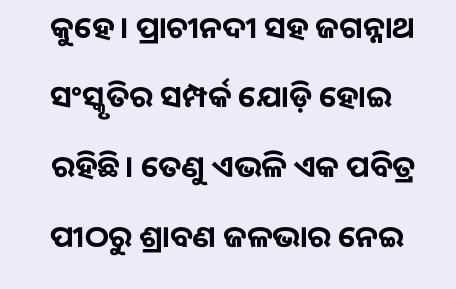କୁହେ। ପ୍ରାଚୀନଦୀ ସହ ଜଗନ୍ନାଥ ସଂସ୍କୃତିର ସମ୍ପର୍କ ଯୋଡ଼ି ହୋଇ ରହିଛି। ତେଣୁ ଏଭଳି ଏକ ପବିତ୍ର ପୀଠରୁ ଶ୍ରାବଣ ଜଳଭାର ନେଇ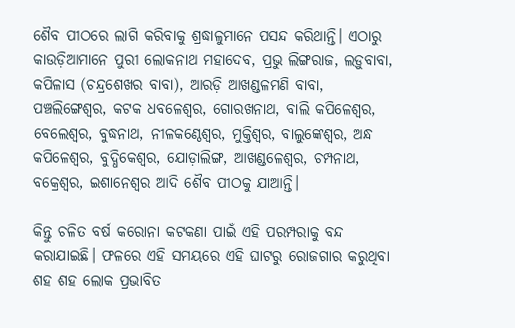ଶୈବ ପୀଠରେ ଲାଗି କରିବାକୁ ଶ୍ରଦ୍ଧାଳୁମାନେ ପସନ୍ଦ କରିଥାନ୍ତି। ଏଠାରୁ କାଉଡ଼ିଆମାନେ ପୁରୀ ଲୋକନାଥ ମହାଦେବ, ପ୍ରଭୁ ଲିଙ୍ଗରାଜ, ଲଡ଼ୁବାବା, କପିଳାସ (ଚନ୍ଦ୍ରଶେଖର ବାବା), ଆରଡ଼ି ଆଖଣ୍ଡଳମଣି ବାବା, ପଞ୍ଚଲିଙ୍ଗେଶ୍ୱର, କଟକ ଧବଳେଶ୍ୱର, ଗୋରଖନାଥ, ବାଲି କପିଳେଶ୍ବର, ବେଲେଶ୍ୱର, ବୁଦ୍ଧନାଥ, ନୀଳକଣ୍ଠେଶ୍ୱର, ମୁକ୍ତିଶ୍ୱର, ବାଲୁଙ୍କେଶ୍ୱର, ଅନ୍ଧ କପିଳେଶ୍ବର, ବୁଦ୍ଧିକେଶ୍ୱର, ଯୋଡ଼ାଲିଙ୍ଗ, ଆଖଣ୍ଡଳେଶ୍ୱର, ଚମ୍ପନାଥ, ବକ୍ରେଶ୍ୱର, ଇଶାନେଶ୍ୱର ଆଦି ଶୈବ ପୀଠକୁ ଯାଆନ୍ତି।

କିନ୍ତୁ ଚଳିତ ବର୍ଷ କରୋନା କଟକଣା ପାଇଁ ଏହି ପରମ୍ପରାକୁ ବନ୍ଦ କରାଯାଇଛି। ଫଳରେ ଏହି ସମୟରେ ଏହି ଘାଟରୁ ରୋଜଗାର କରୁଥିବା ଶହ ଶହ ଲୋକ ପ୍ରଭାବିତ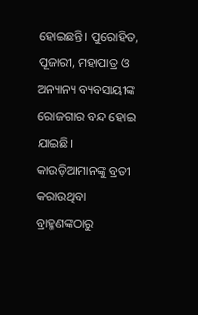ହୋଇଛନ୍ତି। ପୁରୋହିତ, ପୂଜାରୀ, ମହାପାତ୍ର ଓ ଅନ୍ୟାନ୍ୟ ବ୍ୟବସାୟୀଙ୍କ ରୋଜଗାର ବନ୍ଦ ହୋଇ ଯାଇଛି। କାଉଡ଼ିଆମାନଙ୍କୁ ବ୍ରତୀ କରାଉଥିବା ବ୍ରାହ୍ମଣଙ୍କଠାରୁ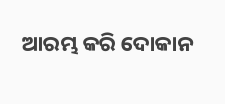ଆରମ୍ଭ କରି ଦୋକାନ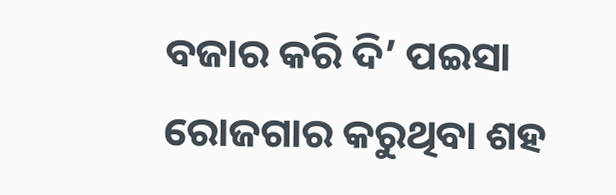ବଜାର କରି ଦି’ ପଇସା ରୋଜଗାର କରୁଥିବା ଶହ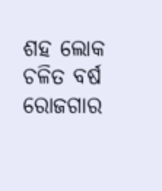ଶହ ଲୋକ ଚଳିତ ବର୍ଷ ରୋଜଗାର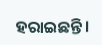ହରାଇଛନ୍ତି।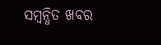ସମ୍ବନ୍ଧିତ ଖବର